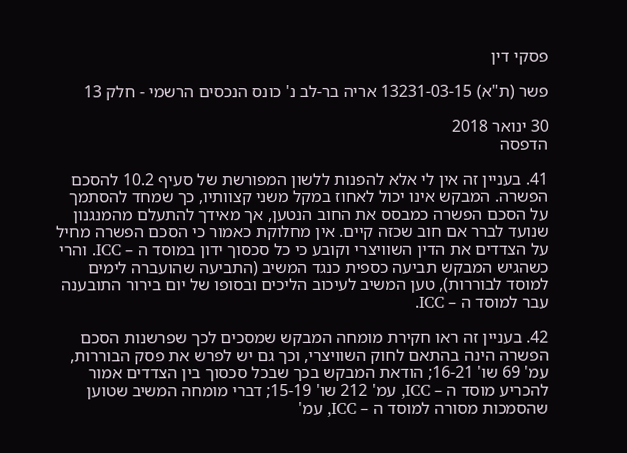פסקי דין

פשר (ת"א) 13231-03-15 אריה בר-לב נ' כונס הנכסים הרשמי - חלק 13

30 ינואר 2018
הדפסה

41. בעניין זה אין לי אלא להפנות ללשון המפורשת של סעיף 10.2 להסכם הפשרה. המבקש אינו יכול לאחוז במקל משני קצוותיו, כך שמחד להסתמך על הסכם הפשרה כמבסס את החוב הנטען, אך מאידך להתעלם מהמנגנון שנועד לברר אם חוב שכזה קיים. אין מחלוקת כאמור כי הסכם הפשרה מחיל על הצדדים את הדין השוויצרי וקובע כי כל סכסוך ידון במוסד ה – ICC. והרי כשהגיש המבקש תביעה כספית כנגד המשיב (התביעה שהועברה לימים למוסד לבוררות), טען המשיב לעיכוב הליכים ובסופו של יום בירור התובענה עבר למוסד ה – ICC.

42. בעניין זה ראו חקירת מומחה המבקש שמסכים לכך שפרשנות הסכם הפשרה הינה בהתאם לחוק השוויצרי, וכך גם יש לפרש את פסק הבוררות, עמ' 69 שו' 16-21; הודאת המבקש בכך שבכל סכסוך בין הצדדים אמור להכריע מוסד ה – ICC, עמ' 212 שו' 15-19; דברי מומחה המשיב שטוען שהסמכות מסורה למוסד ה – ICC, עמ'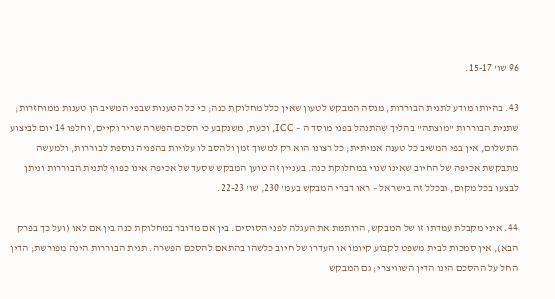96 שו' 15-17.

43. בהיותו מודע לתנית הבוררות, מנסה המבקש לטעון שאין כלל מחלוקת כנה; כי כל הטענות שבפי המשיב הן טענות ממוחזרות; שתנית הבוררות "מוצתה" בהליך שהתנהל בפני מוסד ה – ICC, וכעת, משנקבע כי הסכם הפשרה שריר וקיים, וחלפו 14 יום לביצוע התשלום, אין בפי המשיב כל טענה אמיתית; כל רצונו הוא רק למשוך זמן ולהסב לו עלויות בהפניה נוספת לבוררות, ולמעשה מתבקשת אכיפה של החיוב שאינו שנוי במחלוקת כנה. בעניין זה טוען המבקש שסעד של אכיפה אינו כפוף לתנית הבוררות וניתן לבצעו בכל מקום, ובכלל זה בישראל – ראו דברי המבקש בעמ' 230, שו' 22-23.

44. איני מקבלת עמדתו זו של המבקש, הרותמת את העגלה לפני הסוסים. בין אם מדובר במחלוקת כנה בין אם לאו (ועל כך בפרק הבא), אין סמכות לבית משפט לקבוע קיומו או העדרו של חיוב כלשהו בהתאם להסכם הפשרה. תנית הבוררות הינה מפורשת; הדין החל על ההסכם הינו הדין השוויצרי; גם המבקש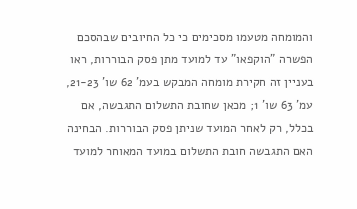והמומחה מטעמו מסכימים כי כל החיובים שבהסכם הפשרה "הוקפאו" עד למועד מתן פסק הבוררות, ראו בעניין זה חקירת מומחה המבקש בעמ' 62 שו' 21-23, עמ' 63 שו' 1; מכאן שחובת התשלום התגבשה, אם בכלל, רק לאחר המועד שניתן פסק הבוררות. הבחינה האם התגבשה חובת התשלום במועד המאוחר למועד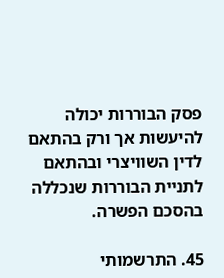פסק הבוררות יכולה להיעשות אך ורק בהתאם לדין השוויצרי ובהתאם לתניית הבוררות שנכללה בהסכם הפשרה.

45. התרשמותי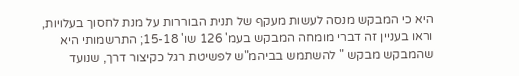היא כי המבקש מנסה לעשות מעקף של תנית הבוררות על מנת לחסוך בעלויות, וראו בעניין זה דברי מומחה המבקש בעמ' 126 שו' 15-18; התרשמותי היא שהמבקש מבקש " להשתמש בביהמ"ש לפשיטת רגל כקיצור דרך, שנועד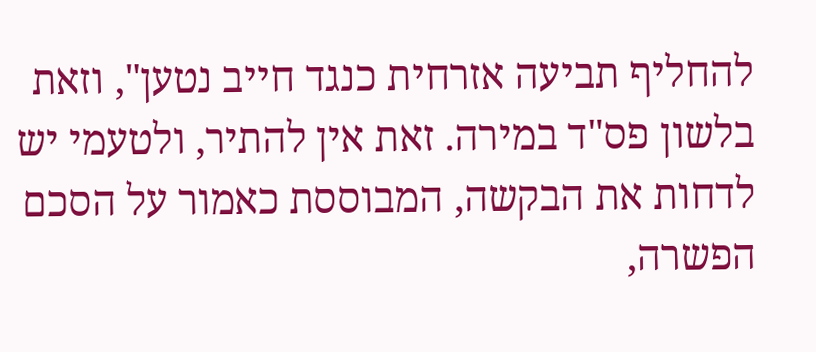להחליף תביעה אזרחית כנגד חייב נטען", וזאת בלשון פס"ד במירה. זאת אין להתיר, ולטעמי יש לדחות את הבקשה, המבוססת כאמור על הסכם הפשרה,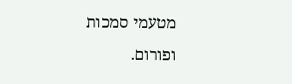מטעמי סמכות ופורום.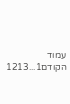עמוד הקודם1...1213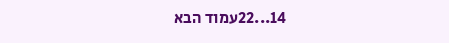14...22עמוד הבא